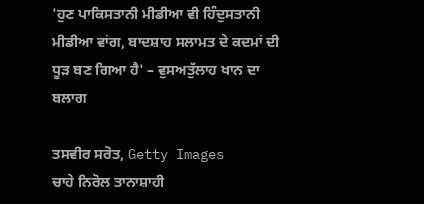'ਹੁਣ ਪਾਕਿਸਤਾਨੀ ਮੀਡੀਆ ਵੀ ਹਿੰਦੁਸਤਾਨੀ ਮੀਡੀਆ ਵਾਂਗ, ਬਾਦਸ਼ਾਹ ਸਲਾਮਤ ਦੇ ਕਦਮਾਂ ਦੀ ਧੂੜ ਬਣ ਗਿਆ ਹੈ' – ਵੁਸਅਤੁੱਲਾਹ ਖਾਨ ਦਾ ਬਲਾਗ

ਤਸਵੀਰ ਸਰੋਤ, Getty Images
ਚਾਹੇ ਨਿਰੋਲ ਤਾਨਾਸ਼ਾਹੀ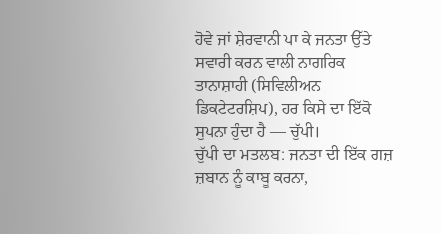ਹੋਵੇ ਜਾਂ ਸ਼ੇਰਵਾਨੀ ਪਾ ਕੇ ਜਨਤਾ ਉੱਤੇ ਸਵਾਰੀ ਕਰਨ ਵਾਲੀ ਨਾਗਰਿਕ ਤਾਨਾਸ਼ਾਹੀ (ਸਿਵਿਲੀਅਨ ਡਿਕਟੇਟਰਸ਼ਿਪ), ਹਰ ਕਿਸੇ ਦਾ ਇੱਕੋ ਸੁਪਨਾ ਹੁੰਦਾ ਹੈ — ਚੁੱਪੀ।
ਚੁੱਪੀ ਦਾ ਮਤਲਬ: ਜਨਤਾ ਦੀ ਇੱਕ ਗਜ਼ ਜ਼ਬਾਨ ਨੂੰ ਕਾਬੂ ਕਰਨਾ,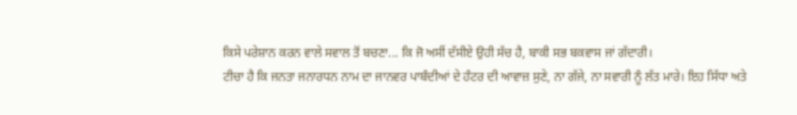ਕਿਸੇ ਪਰੇਸ਼ਾਨ ਕਰਨ ਵਾਲੇ ਸਵਾਲ ਤੋਂ ਬਚਣਾ... ਕਿ ਜੋ ਅਸੀਂ ਦੱਸੀਏ ਉਹੀ ਸੱਚ ਹੈ, ਬਾਕੀ ਸਭ ਬਕਵਾਸ ਜਾਂ ਗੱਦਾਰੀ।
ਟੀਚਾ ਹੈ ਕਿ ਜਨਤਾ ਜਨਾਰਧਨ ਨਾਮ ਦਾ ਜਾਨਵਰ ਪਾਬੰਦੀਆਂ ਦੇ ਹੰਟਰ ਦੀ ਆਵਾਜ਼ ਸੁਣੇ, ਨਾ ਗੱਜੇ, ਨਾ ਸਵਾਰੀ ਨੂੰ ਲੱਤ ਮਾਰੇ। ਇਹ ਸਿੱਧਾ ਅਤੇ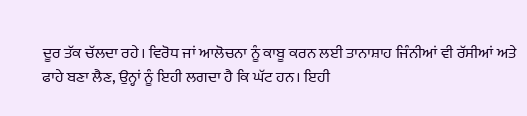ਦੂਰ ਤੱਕ ਚੱਲਦਾ ਰਹੇ। ਵਿਰੋਧ ਜਾਂ ਆਲੋਚਨਾ ਨੂੰ ਕਾਬੂ ਕਰਨ ਲਈ ਤਾਨਾਸ਼ਾਹ ਜਿੰਨੀਆਂ ਵੀ ਰੱਸੀਆਂ ਅਤੇ ਫਾਹੇ ਬਣਾ ਲੈਣ, ਉਨ੍ਹਾਂ ਨੂੰ ਇਹੀ ਲਗਦਾ ਹੈ ਕਿ ਘੱਟ ਹਨ। ਇਹੀ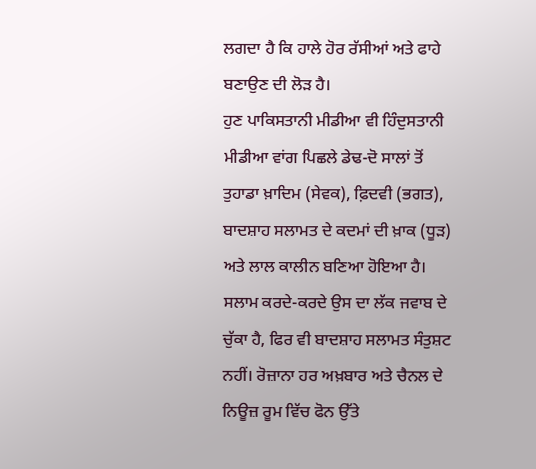ਲਗਦਾ ਹੈ ਕਿ ਹਾਲੇ ਹੋਰ ਰੱਸੀਆਂ ਅਤੇ ਫਾਹੇ ਬਣਾਉਣ ਦੀ ਲੋੜ ਹੈ।
ਹੁਣ ਪਾਕਿਸਤਾਨੀ ਮੀਡੀਆ ਵੀ ਹਿੰਦੁਸਤਾਨੀ ਮੀਡੀਆ ਵਾਂਗ ਪਿਛਲੇ ਡੇਢ-ਦੋ ਸਾਲਾਂ ਤੋਂ ਤੁਹਾਡਾ ਖ਼ਾਦਿਮ (ਸੇਵਕ), ਫ਼ਿਦਵੀ (ਭਗਤ), ਬਾਦਸ਼ਾਹ ਸਲਾਮਤ ਦੇ ਕਦਮਾਂ ਦੀ ਖ਼ਾਕ (ਧੂੜ) ਅਤੇ ਲਾਲ ਕਾਲੀਨ ਬਣਿਆ ਹੋਇਆ ਹੈ।
ਸਲਾਮ ਕਰਦੇ-ਕਰਦੇ ਉਸ ਦਾ ਲੱਕ ਜਵਾਬ ਦੇ ਚੁੱਕਾ ਹੈ, ਫਿਰ ਵੀ ਬਾਦਸ਼ਾਹ ਸਲਾਮਤ ਸੰਤੁਸ਼ਟ ਨਹੀਂ। ਰੋਜ਼ਾਨਾ ਹਰ ਅਖ਼ਬਾਰ ਅਤੇ ਚੈਨਲ ਦੇ ਨਿਊਜ਼ ਰੂਮ ਵਿੱਚ ਫੋਨ ਉੱਤੇ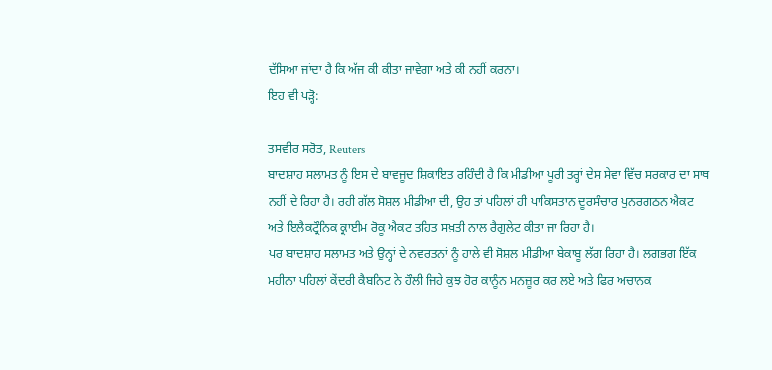ਦੱਸਿਆ ਜਾਂਦਾ ਹੈ ਕਿ ਅੱਜ ਕੀ ਕੀਤਾ ਜਾਵੇਗਾ ਅਤੇ ਕੀ ਨਹੀਂ ਕਰਨਾ।
ਇਹ ਵੀ ਪੜ੍ਹੋ:

ਤਸਵੀਰ ਸਰੋਤ, Reuters
ਬਾਦਸ਼ਾਹ ਸਲਾਮਤ ਨੂੰ ਇਸ ਦੇ ਬਾਵਜੂਦ ਸ਼ਿਕਾਇਤ ਰਹਿੰਦੀ ਹੈ ਕਿ ਮੀਡੀਆ ਪੂਰੀ ਤਰ੍ਹਾਂ ਦੇਸ ਸੇਵਾ ਵਿੱਚ ਸਰਕਾਰ ਦਾ ਸਾਥ ਨਹੀਂ ਦੇ ਰਿਹਾ ਹੈ। ਰਹੀ ਗੱਲ ਸੋਸ਼ਲ ਮੀਡੀਆ ਦੀ, ਉਹ ਤਾਂ ਪਹਿਲਾਂ ਹੀ ਪਾਕਿਸਤਾਨ ਦੂਰਸੰਚਾਰ ਪੁਨਰਗਠਨ ਐਕਟ ਅਤੇ ਇਲੈਕਟ੍ਰੌਨਿਕ ਕ੍ਰਾਈਮ ਰੋਕੂ ਐਕਟ ਤਹਿਤ ਸਖ਼ਤੀ ਨਾਲ ਰੈਗੁਲੇਟ ਕੀਤਾ ਜਾ ਰਿਹਾ ਹੈ।
ਪਰ ਬਾਦਸ਼ਾਹ ਸਲਾਮਤ ਅਤੇ ਉਨ੍ਹਾਂ ਦੇ ਨਵਰਤਨਾਂ ਨੂੰ ਹਾਲੇ ਵੀ ਸੋਸ਼ਲ ਮੀਡੀਆ ਬੇਕਾਬੂ ਲੱਗ ਰਿਹਾ ਹੈ। ਲਗਭਗ ਇੱਕ ਮਹੀਨਾ ਪਹਿਲਾਂ ਕੇਂਦਰੀ ਕੈਬਨਿਟ ਨੇ ਹੌਲੀ ਜਿਹੇ ਕੁਝ ਹੋਰ ਕਾਨੂੰਨ ਮਨਜ਼ੂਰ ਕਰ ਲਏ ਅਤੇ ਫਿਰ ਅਚਾਨਕ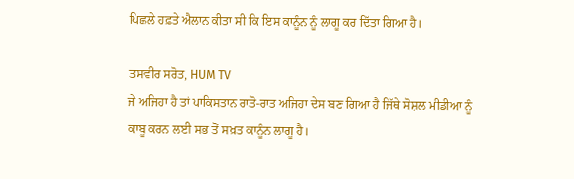ਪਿਛਲੇ ਹਫ਼ਤੇ ਐਲਾਨ ਕੀਤਾ ਸੀ ਕਿ ਇਸ ਕਾਨੂੰਨ ਨੂੰ ਲਾਗੂ ਕਰ ਦਿੱਤਾ ਗਿਆ ਹੈ।

ਤਸਵੀਰ ਸਰੋਤ, HUM TV
ਜੇ ਅਜਿਹਾ ਹੈ ਤਾਂ ਪਾਕਿਸਤਾਨ ਰਾਤੋ-ਰਾਤ ਅਜਿਹਾ ਦੇਸ ਬਣ ਗਿਆ ਹੈ ਜਿੱਥੇ ਸੋਸ਼ਲ ਮੀਡੀਆ ਨੂੰ ਕਾਬੂ ਕਰਨ ਲਈ ਸਭ ਤੋਂ ਸਖ਼ਤ ਕਾਨੂੰਨ ਲਾਗੂ ਹੈ।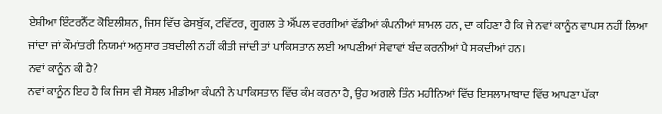ਏਸ਼ੀਆ ਇੰਟਰਨੈੱਟ ਕੋਇਲੀਸ਼ਨ, ਜਿਸ ਵਿੱਚ ਫੇਸਬੁੱਕ, ਟਵਿੱਟਰ, ਗੂਗਲ ਤੇ ਐੱਪਲ ਵਰਗੀਆਂ ਵੱਡੀਆਂ ਕੰਪਨੀਆਂ ਸ਼ਾਮਲ ਹਨ, ਦਾ ਕਹਿਣਾ ਹੈ ਕਿ ਜੇ ਨਵਾਂ ਕਾਨੂੰਨ ਵਾਪਸ ਨਹੀਂ ਲਿਆ ਜਾਂਦਾ ਜਾਂ ਕੌਮਾਂਤਰੀ ਨਿਯਮਾਂ ਅਨੁਸਾਰ ਤਬਦੀਲੀ ਨਹੀਂ ਕੀਤੀ ਜਾਂਦੀ ਤਾਂ ਪਾਕਿਸਤਾਨ ਲਈ ਆਪਣੀਆਂ ਸੇਵਾਵਾਂ ਬੰਦ ਕਰਨੀਆਂ ਪੈ ਸਕਦੀਆਂ ਹਨ।
ਨਵਾਂ ਕਾਨੂੰਨ ਕੀ ਹੈ?
ਨਵਾਂ ਕਾਨੂੰਨ ਇਹ ਹੈ ਕਿ ਜਿਸ ਵੀ ਸੋਸ਼ਲ ਮੀਡੀਆ ਕੰਪਨੀ ਨੇ ਪਾਕਿਸਤਾਨ ਵਿੱਚ ਕੰਮ ਕਰਨਾ ਹੈ, ਉਹ ਅਗਲੇ ਤਿੰਨ ਮਹੀਨਿਆਂ ਵਿੱਚ ਇਸਲਾਮਾਬਾਦ ਵਿੱਚ ਆਪਣਾ ਪੱਕਾ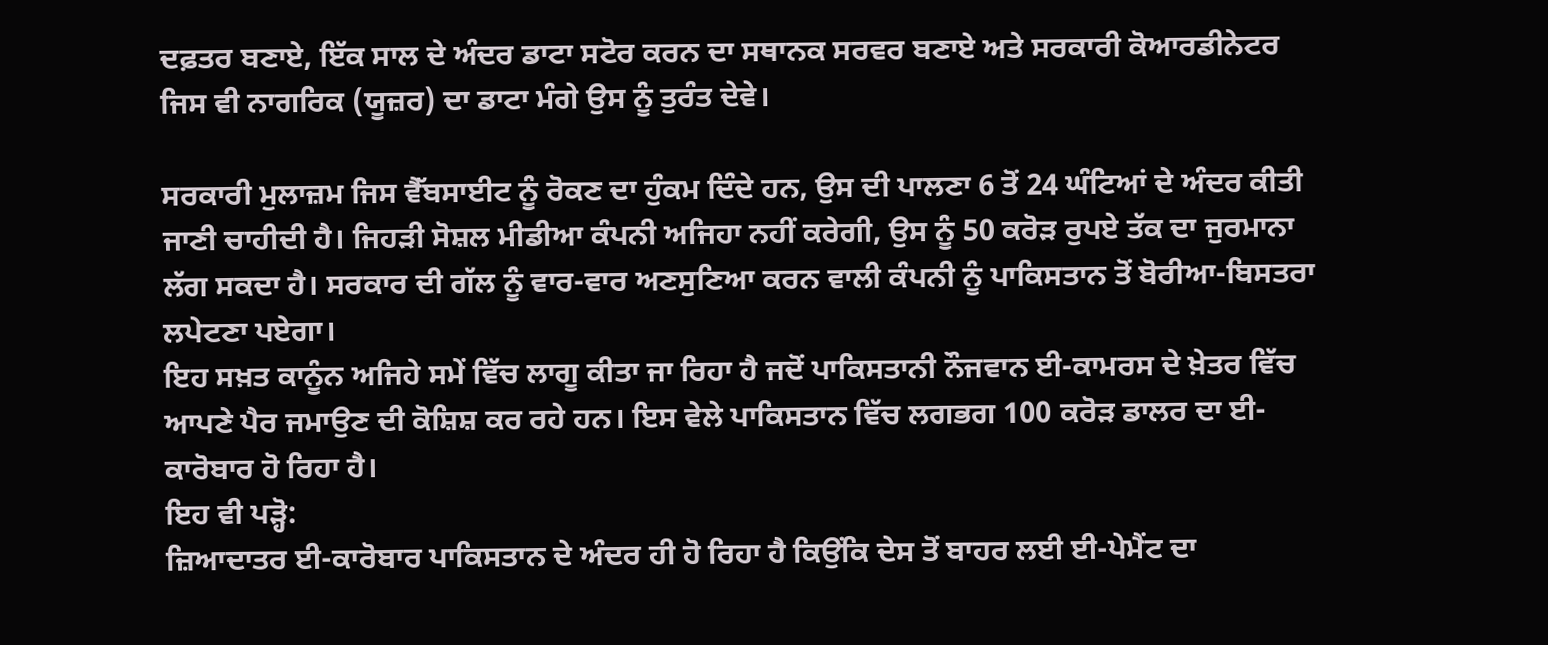ਦਫ਼ਤਰ ਬਣਾਏ, ਇੱਕ ਸਾਲ ਦੇ ਅੰਦਰ ਡਾਟਾ ਸਟੋਰ ਕਰਨ ਦਾ ਸਥਾਨਕ ਸਰਵਰ ਬਣਾਏ ਅਤੇ ਸਰਕਾਰੀ ਕੋਆਰਡੀਨੇਟਰ ਜਿਸ ਵੀ ਨਾਗਰਿਕ (ਯੂਜ਼ਰ) ਦਾ ਡਾਟਾ ਮੰਗੇ ਉਸ ਨੂੰ ਤੁਰੰਤ ਦੇਵੇ।

ਸਰਕਾਰੀ ਮੁਲਾਜ਼ਮ ਜਿਸ ਵੈੱਬਸਾਈਟ ਨੂੰ ਰੋਕਣ ਦਾ ਹੁੰਕਮ ਦਿੰਦੇ ਹਨ, ਉਸ ਦੀ ਪਾਲਣਾ 6 ਤੋਂ 24 ਘੰਟਿਆਂ ਦੇ ਅੰਦਰ ਕੀਤੀ ਜਾਣੀ ਚਾਹੀਦੀ ਹੈ। ਜਿਹੜੀ ਸੋਸ਼ਲ ਮੀਡੀਆ ਕੰਪਨੀ ਅਜਿਹਾ ਨਹੀਂ ਕਰੇਗੀ, ਉਸ ਨੂੰ 50 ਕਰੋੜ ਰੁਪਏ ਤੱਕ ਦਾ ਜੁਰਮਾਨਾ ਲੱਗ ਸਕਦਾ ਹੈ। ਸਰਕਾਰ ਦੀ ਗੱਲ ਨੂੰ ਵਾਰ-ਵਾਰ ਅਣਸੁਣਿਆ ਕਰਨ ਵਾਲੀ ਕੰਪਨੀ ਨੂੰ ਪਾਕਿਸਤਾਨ ਤੋਂ ਬੋਰੀਆ-ਬਿਸਤਰਾ ਲਪੇਟਣਾ ਪਏਗਾ।
ਇਹ ਸਖ਼ਤ ਕਾਨੂੰਨ ਅਜਿਹੇ ਸਮੇਂ ਵਿੱਚ ਲਾਗੂ ਕੀਤਾ ਜਾ ਰਿਹਾ ਹੈ ਜਦੋਂ ਪਾਕਿਸਤਾਨੀ ਨੌਜਵਾਨ ਈ-ਕਾਮਰਸ ਦੇ ਖ਼ੇਤਰ ਵਿੱਚ ਆਪਣੇ ਪੈਰ ਜਮਾਉਣ ਦੀ ਕੋਸ਼ਿਸ਼ ਕਰ ਰਹੇ ਹਨ। ਇਸ ਵੇਲੇ ਪਾਕਿਸਤਾਨ ਵਿੱਚ ਲਗਭਗ 100 ਕਰੋੜ ਡਾਲਰ ਦਾ ਈ-ਕਾਰੋਬਾਰ ਹੋ ਰਿਹਾ ਹੈ।
ਇਹ ਵੀ ਪੜ੍ਹੋ:
ਜ਼ਿਆਦਾਤਰ ਈ-ਕਾਰੋਬਾਰ ਪਾਕਿਸਤਾਨ ਦੇ ਅੰਦਰ ਹੀ ਹੋ ਰਿਹਾ ਹੈ ਕਿਉਂਕਿ ਦੇਸ ਤੋਂ ਬਾਹਰ ਲਈ ਈ-ਪੇਮੈਂਟ ਦਾ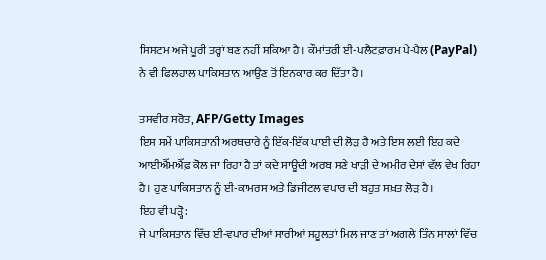ਸਿਸਟਮ ਅਜੇ ਪੂਰੀ ਤਰ੍ਹਾਂ ਬਣ ਨਹੀਂ ਸਕਿਆ ਹੈ। ਕੌਮਾਂਤਰੀ ਈ-ਪਲੈਟਫ਼ਾਰਮ ਪੇ-ਪੈਲ (PayPal) ਨੇ ਵੀ ਫਿਲਹਾਲ ਪਾਕਿਸਤਾਨ ਆਉਣ ਤੋਂ ਇਨਕਾਰ ਕਰ ਦਿੱਤਾ ਹੈ।

ਤਸਵੀਰ ਸਰੋਤ, AFP/Getty Images
ਇਸ ਸਮੇਂ ਪਾਕਿਸਤਾਨੀ ਅਰਥਚਾਰੇ ਨੂੰ ਇੱਕ-ਇੱਕ ਪਾਈ ਦੀ ਲੋੜ ਹੈ ਅਤੇ ਇਸ ਲਈ ਇਹ ਕਦੇ ਆਈਐੱਮਐੱਫ਼ ਕੋਲ ਜਾ ਰਿਹਾ ਹੈ ਤਾਂ ਕਦੇ ਸਾਊਦੀ ਅਰਬ ਸਣੇ ਖਾੜੀ ਦੇ ਅਮੀਰ ਦੇਸਾਂ ਵੱਲ ਵੇਖ ਰਿਹਾ ਹੈ। ਹੁਣ ਪਾਕਿਸਤਾਨ ਨੂੰ ਈ-ਕਾਮਰਸ ਅਤੇ ਡਿਜੀਟਲ ਵਪਾਰ ਦੀ ਬਹੁਤ ਸਖ਼ਤ ਲੋੜ ਹੈ।
ਇਹ ਵੀ ਪੜ੍ਹੋ:
ਜੇ ਪਾਕਿਸਤਾਨ ਵਿੱਚ ਈ-ਵਪਾਰ ਦੀਆਂ ਸਾਰੀਆਂ ਸਹੂਲਤਾਂ ਮਿਲ ਜਾਣ ਤਾਂ ਅਗਲੇ ਤਿੰਨ ਸਾਲਾਂ ਵਿੱਚ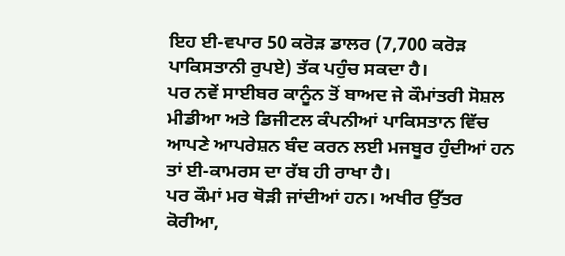ਇਹ ਈ-ਵਪਾਰ 50 ਕਰੋੜ ਡਾਲਰ (7,700 ਕਰੋੜ ਪਾਕਿਸਤਾਨੀ ਰੁਪਏ) ਤੱਕ ਪਹੁੰਚ ਸਕਦਾ ਹੈ।
ਪਰ ਨਵੇਂ ਸਾਈਬਰ ਕਾਨੂੰਨ ਤੋਂ ਬਾਅਦ ਜੇ ਕੌਮਾਂਤਰੀ ਸੋਸ਼ਲ ਮੀਡੀਆ ਅਤੇ ਡਿਜੀਟਲ ਕੰਪਨੀਆਂ ਪਾਕਿਸਤਾਨ ਵਿੱਚ ਆਪਣੇ ਆਪਰੇਸ਼ਨ ਬੰਦ ਕਰਨ ਲਈ ਮਜਬੂਰ ਹੁੰਦੀਆਂ ਹਨ ਤਾਂ ਈ-ਕਾਮਰਸ ਦਾ ਰੱਬ ਹੀ ਰਾਖਾ ਹੈ।
ਪਰ ਕੌਮਾਂ ਮਰ ਥੋੜੀ ਜਾਂਦੀਆਂ ਹਨ। ਅਖੀਰ ਉੱਤਰ ਕੋਰੀਆ,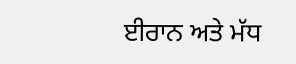ਈਰਾਨ ਅਤੇ ਮੱਧ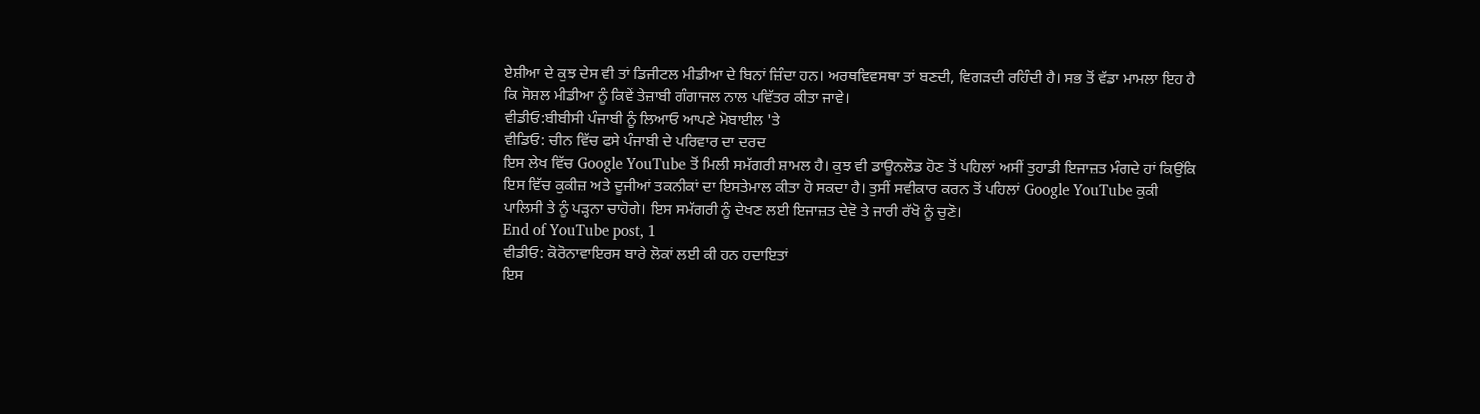ਏਸ਼ੀਆ ਦੇ ਕੁਝ ਦੇਸ ਵੀ ਤਾਂ ਡਿਜੀਟਲ ਮੀਡੀਆ ਦੇ ਬਿਨਾਂ ਜ਼ਿੰਦਾ ਹਨ। ਅਰਥਵਿਵਸਥਾ ਤਾਂ ਬਣਦੀ, ਵਿਗੜਦੀ ਰਹਿੰਦੀ ਹੈ। ਸਭ ਤੋਂ ਵੱਡਾ ਮਾਮਲਾ ਇਹ ਹੈ ਕਿ ਸੋਸ਼ਲ ਮੀਡੀਆ ਨੂੰ ਕਿਵੇਂ ਤੇਜ਼ਾਬੀ ਗੰਗਾਜਲ ਨਾਲ ਪਵਿੱਤਰ ਕੀਤਾ ਜਾਵੇ।
ਵੀਡੀਓ:ਬੀਬੀਸੀ ਪੰਜਾਬੀ ਨੂੰ ਲਿਆਓ ਆਪਣੇ ਮੋਬਾਈਲ 'ਤੇ
ਵੀਡਿਓ: ਚੀਨ ਵਿੱਚ ਫਸੇ ਪੰਜਾਬੀ ਦੇ ਪਰਿਵਾਰ ਦਾ ਦਰਦ
ਇਸ ਲੇਖ ਵਿੱਚ Google YouTube ਤੋਂ ਮਿਲੀ ਸਮੱਗਰੀ ਸ਼ਾਮਲ ਹੈ। ਕੁਝ ਵੀ ਡਾਊਨਲੋਡ ਹੋਣ ਤੋਂ ਪਹਿਲਾਂ ਅਸੀਂ ਤੁਹਾਡੀ ਇਜਾਜ਼ਤ ਮੰਗਦੇ ਹਾਂ ਕਿਉਂਕਿ ਇਸ ਵਿੱਚ ਕੁਕੀਜ਼ ਅਤੇ ਦੂਜੀਆਂ ਤਕਨੀਕਾਂ ਦਾ ਇਸਤੇਮਾਲ ਕੀਤਾ ਹੋ ਸਕਦਾ ਹੈ। ਤੁਸੀਂ ਸਵੀਕਾਰ ਕਰਨ ਤੋਂ ਪਹਿਲਾਂ Google YouTube ਕੁਕੀ ਪਾਲਿਸੀ ਤੇ ਨੂੰ ਪੜ੍ਹਨਾ ਚਾਹੋਗੇ। ਇਸ ਸਮੱਗਰੀ ਨੂੰ ਦੇਖਣ ਲਈ ਇਜਾਜ਼ਤ ਦੇਵੋ ਤੇ ਜਾਰੀ ਰੱਖੋ ਨੂੰ ਚੁਣੋ।
End of YouTube post, 1
ਵੀਡੀਓ: ਕੋਰੋਨਾਵਾਇਰਸ ਬਾਰੇ ਲੋਕਾਂ ਲਈ ਕੀ ਹਨ ਹਦਾਇਤਾਂ
ਇਸ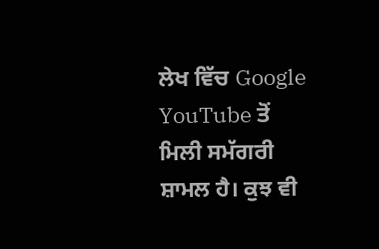ਲੇਖ ਵਿੱਚ Google YouTube ਤੋਂ ਮਿਲੀ ਸਮੱਗਰੀ ਸ਼ਾਮਲ ਹੈ। ਕੁਝ ਵੀ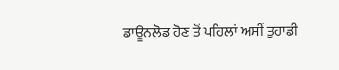ਡਾਊਨਲੋਡ ਹੋਣ ਤੋਂ ਪਹਿਲਾਂ ਅਸੀਂ ਤੁਹਾਡੀ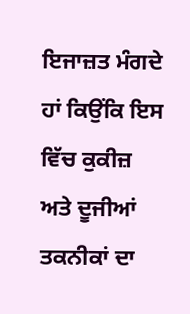ਇਜਾਜ਼ਤ ਮੰਗਦੇ ਹਾਂ ਕਿਉਂਕਿ ਇਸ ਵਿੱਚ ਕੁਕੀਜ਼ ਅਤੇ ਦੂਜੀਆਂ ਤਕਨੀਕਾਂ ਦਾ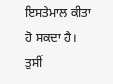ਇਸਤੇਮਾਲ ਕੀਤਾ ਹੋ ਸਕਦਾ ਹੈ। ਤੁਸੀਂ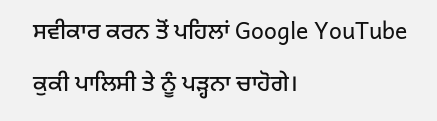ਸਵੀਕਾਰ ਕਰਨ ਤੋਂ ਪਹਿਲਾਂ Google YouTube ਕੁਕੀ ਪਾਲਿਸੀ ਤੇ ਨੂੰ ਪੜ੍ਹਨਾ ਚਾਹੋਗੇ।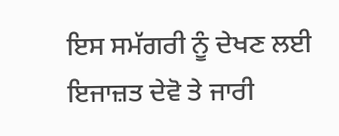ਇਸ ਸਮੱਗਰੀ ਨੂੰ ਦੇਖਣ ਲਈ ਇਜਾਜ਼ਤ ਦੇਵੋ ਤੇ ਜਾਰੀ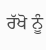ਰੱਖੋ ਨੂੰ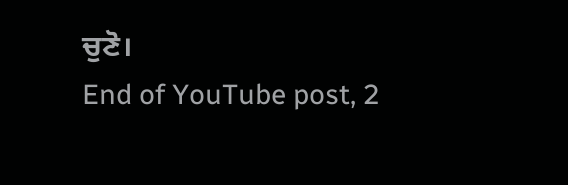ਚੁਣੋ।
End of YouTube post, 2